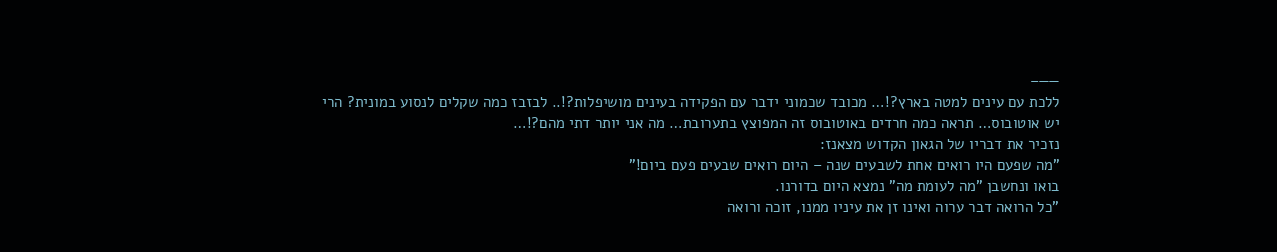——–
ללכת עם עינים למטה בארץ?!… מכובד שכמוני ידבר עם הפקידה בעינים מושיפלות?!.. לבזבז כמה שקלים לנסוע במונית? הרי יש אוטובוס… תראה כמה חרדים באוטובוס זה המפוצץ בתערובת… מה אני יותר דתי מהם?!…
נזכיר את דבריו של הגאון הקדוש מצאנז:
"מה שפעם היו רואים אחת לשבעים שנה – היום רואים שבעים פעם ביום!"
בואו ונחשבן "מה לעומת מה" נמצא היום בדורנו.
"כל הרואה דבר ערוה ואינו זן את עיניו ממנו, זוכה ורואה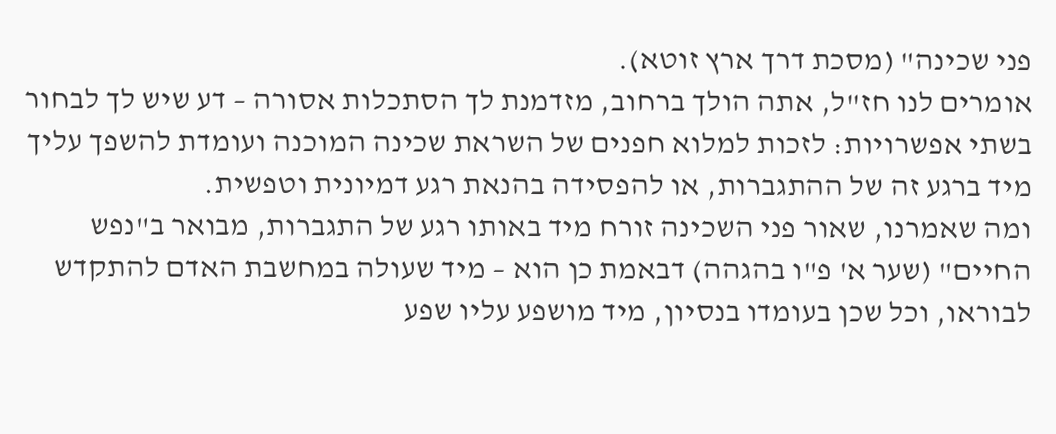פני שכינה" (מסכת דרך ארץ זוטא).
אומרים לנו חז"ל, אתה הולך ברחוב, מזדמנת לך הסתכלות אסורה – דע שיש לך לבחור בשתי אפשרויות: לזכות למלוא חפנים של השראת שכינה המוכנה ועומדת להשפך עליך מיד ברגע זה של ההתגברות, או להפסידה בהנאת רגע דמיונית וטפשית.
ומה שאמרנו, שאור פני השכינה זורח מיד באותו רגע של התגברות, מבואר ב"נפש החיים" (שער א' פ"ו בהגהה) דבאמת כן הוא – מיד שעולה במחשבת האדם להתקדש לבוראו, וכל שכן בעומדו בנסיון, מיד מושפע עליו שפע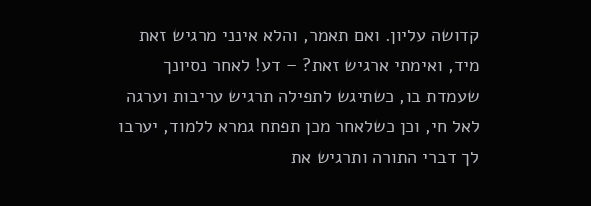קדושה עליון. ואם תאמר, והלא אינני מרגיש זאת מיד, ואימתי ארגיש זאת? – דע! לאחר נסיונך שעמדת בו, כשתיגש לתפילה תרגיש עריבות וערגה לאל חי, וכן כשלאחר מכן תפתח גמרא ללמוד, יערבו לך דברי התורה ותרגיש את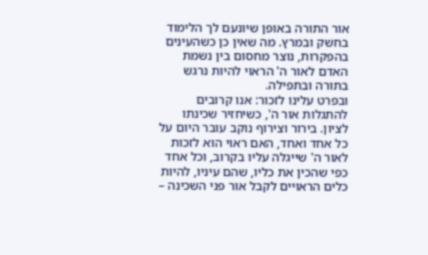אור התורה באופן שיונעם לך הלימוד בחשק ובמרץ. מה שאין כן כשהעינים בהפקרות, נוצר מחסום בין נשמת האדם לאור ה' הראוי להיות נרגש בתורה ובתפילה.
ובפרט עלינו לזכור: אנו קרובים להתגלות אור ה', כשיחזיר שכינתו לציון. בירור וצירוף נוקב עובר היום על כל אחד ואחד, האם ראוי הוא לזכות לאור ה' שייגלה עליו בקרוב, וכל אחד כפי שהכין את כליו, שהם עיניו, להיות כלים הראויים לקבל אור פני השכינה –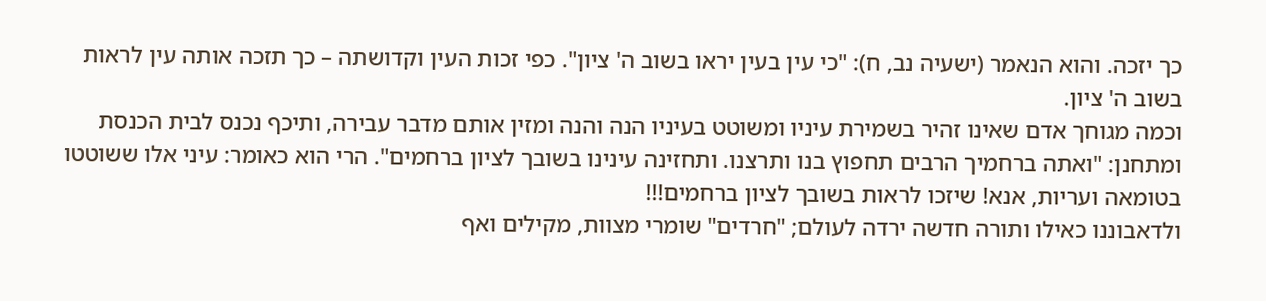כך יזכה. והוא הנאמר (ישעיה נב, ח): "כי עין בעין יראו בשוב ה' ציון". כפי זכות העין וקדושתה – כך תזכה אותה עין לראות בשוב ה' ציון.
וכמה מגוחך אדם שאינו זהיר בשמירת עיניו ומשוטט בעיניו הנה והנה ומזין אותם מדבר עבירה, ותיכף נכנס לבית הכנסת ומתחנן: "ואתה ברחמיך הרבים תחפוץ בנו ותרצנו. ותחזינה עינינו בשובך לציון ברחמים". הרי הוא כאומר: עיני אלו ששוטטו בטומאה ועריות, אנא! שיזכו לראות בשובך לציון ברחמים!!!
ולדאבוננו כאילו ותורה חדשה ירדה לעולם; "חרדים" שומרי מצוות, מקילים ואף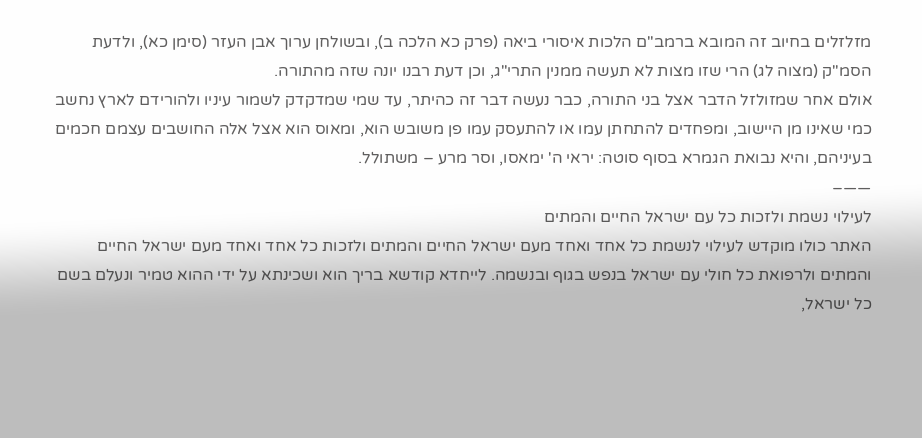מזלזלים בחיוב זה המובא ברמב"ם הלכות איסורי ביאה (פרק כא הלכה ב), ובשולחן ערוך אבן העזר (סימן כא), ולדעת הסמ"ק (מצוה לג) הרי שזו מצות לא תעשה ממנין התרי"ג, וכן דעת רבנו יונה שזה מהתורה.
אולם אחר שמזולזל הדבר אצל בני התורה, כבר נעשה דבר זה כהיתר, עד שמי שמדקדק לשמור עיניו ולהורידם לארץ נחשב כמי שאינו מן היישוב, ומפחדים להתחתן עמו או להתעסק עמו פן משובש הוא, ומאוס הוא אצל אלה החושבים עצמם חכמים בעיניהם, והיא נבואת הגמרא בסוף סוטה: יראי ה' ימאסו, וסר מרע – משתולל.
——–
לעילוי נשמת ולזכות כל עם ישראל החיים והמתים
האתר כולו מוקדש לעילוי לנשמת כל אחד ואחד מעם ישראל החיים והמתים ולזכות כל אחד ואחד מעם ישראל החיים והמתים ולרפואת כל חולי עם ישראל בנפש בגוף ובנשמה. לייחדא קודשא בריך הוא ושכינתא על ידי ההוא טמיר ונעלם בשם כל ישראל,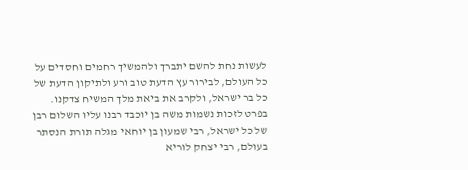לעשות נחת להשם יתברך ולהמשיך רחמים וחסדים על כל העולם, לבירור עץ הדעת טוב ורע ולתיקון הדעת של כל בר ישראל, ולקרב את ביאת מלך המשיח צדקנו.
בפרט לזכות נשמות משה בן יוכבד רבנו עליו השלום רבן של כל ישראל, רבי שמעון בן יוחאי מגלה תורת הנסתר בעולם, רבי יצחק לוריא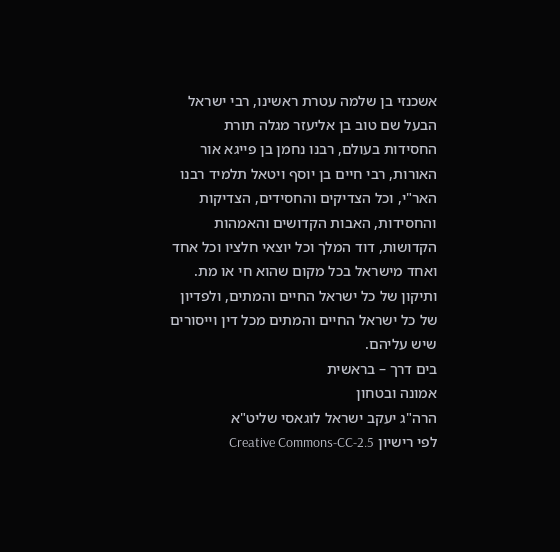אשכנזי בן שלמה עטרת ראשינו, רבי ישראל הבעל שם טוב בן אליעזר מגלה תורת החסידות בעולם, רבנו נחמן בן פייגא אור האורות, רבי חיים בן יוסף ויטאל תלמיד רבנו האר"י, וכל הצדיקים והחסידים, הצדיקות והחסידות, האבות הקדושים והאמהות הקדושות, דוד המלך וכל יוצאי חלציו וכל אחד ואחד מישראל בכל מקום שהוא חי או מת.
ותיקון של כל ישראל החיים והמתים, ולפדיון של כל ישראל החיים והמתים מכל דין וייסורים שיש עליהם.
בים דרך – בראשית
אמונה ובטחון
הרה"ג יעקב ישראל לוגאסי שליט"א
לפי רישיון Creative Commons-CC-2.5